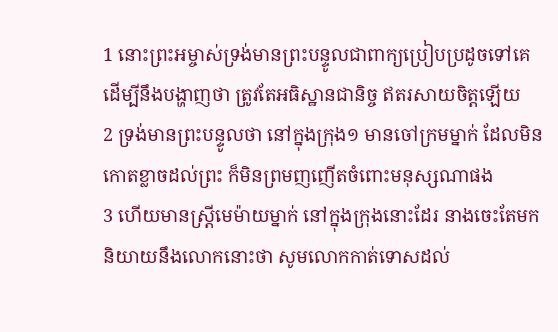1 នោះព្រះអម្ចាស់ទ្រង់មានព្រះបន្ទូលជាពាក្យប្រៀបប្រដូចទៅគេ ដើម្បីនឹងបង្ហាញថា ត្រូវតែអធិស្ឋានជានិច្ច ឥតរសាយចិត្តឡើយ
2 ទ្រង់មានព្រះបន្ទូលថា នៅក្នុងក្រុង១ មានចៅក្រមម្នាក់ ដែលមិនកោតខ្លាចដល់ព្រះ ក៏មិនព្រមញញើតចំពោះមនុស្សណាផង
3 ហើយមានស្ត្រីមេម៉ាយម្នាក់ នៅក្នុងក្រុងនោះដែរ នាងចេះតែមកនិយាយនឹងលោកនោះថា សូមលោកកាត់ទោសដល់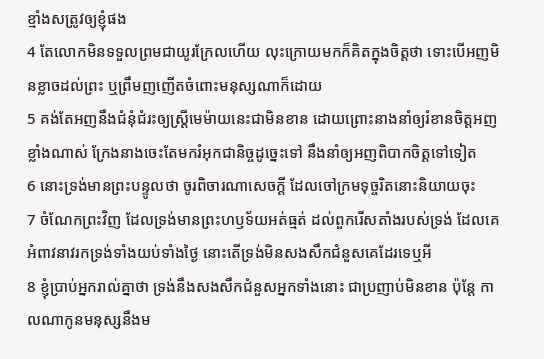ខ្មាំងសត្រូវឲ្យខ្ញុំផង
4 តែលោកមិនទទួលព្រមជាយូរក្រែលហើយ លុះក្រោយមកក៏គិតក្នុងចិត្តថា ទោះបើអញមិនខ្លាចដល់ព្រះ ឬព្រឹមញញើតចំពោះមនុស្សណាក៏ដោយ
5 គង់តែអញនឹងជំនុំជំរះឲ្យស្ត្រីមេម៉ាយនេះជាមិនខាន ដោយព្រោះនាងនាំឲ្យរំខានចិត្តអញខ្លាំងណាស់ ក្រែងនាងចេះតែមករំអុកជានិច្ចដូច្នេះទៅ នឹងនាំឲ្យអញពិបាកចិត្តទៅទៀត
6 នោះទ្រង់មានព្រះបន្ទូលថា ចូរពិចារណាសេចក្ដី ដែលចៅក្រមទុច្ចរិតនោះនិយាយចុះ
7 ចំណែកព្រះវិញ ដែលទ្រង់មានព្រះហឫទ័យអត់ធ្មត់ ដល់ពួករើសតាំងរបស់ទ្រង់ ដែលគេអំពាវនាវរកទ្រង់ទាំងយប់ទាំងថ្ងៃ នោះតើទ្រង់មិនសងសឹកជំនួសគេដែរទេឬអី
8 ខ្ញុំប្រាប់អ្នករាល់គ្នាថា ទ្រង់នឹងសងសឹកជំនួសអ្នកទាំងនោះ ជាប្រញាប់មិនខាន ប៉ុន្តែ កាលណាកូនមនុស្សនឹងម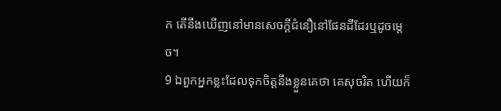ក តើនឹងឃើញនៅមានសេចក្ដីជំនឿនៅផែនដីដែរឬដូចម្តេច។
9 ឯពួកអ្នកខ្លះដែលទុកចិត្តនឹងខ្លួនគេថា គេសុចរិត ហើយក៏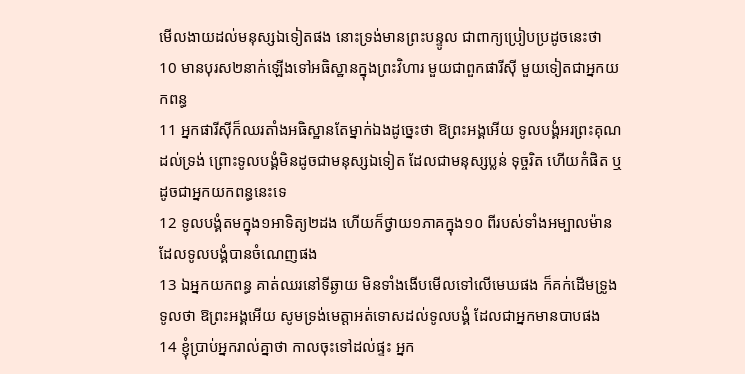មើលងាយដល់មនុស្សឯទៀតផង នោះទ្រង់មានព្រះបន្ទូល ជាពាក្យប្រៀបប្រដូចនេះថា
10 មានបុរស២នាក់ឡើងទៅអធិស្ឋានក្នុងព្រះវិហារ មួយជាពួកផារីស៊ី មួយទៀតជាអ្នកយកពន្ធ
11 អ្នកផារីស៊ីក៏ឈរតាំងអធិស្ឋានតែម្នាក់ឯងដូច្នេះថា ឱព្រះអង្គអើយ ទូលបង្គំអរព្រះគុណដល់ទ្រង់ ព្រោះទូលបង្គំមិនដូចជាមនុស្សឯទៀត ដែលជាមនុស្សប្លន់ ទុច្ចរិត ហើយកំផិត ឬដូចជាអ្នកយកពន្ធនេះទេ
12 ទូលបង្គំតមក្នុង១អាទិត្យ២ដង ហើយក៏ថ្វាយ១ភាគក្នុង១០ ពីរបស់ទាំងអម្បាលម៉ានដែលទូលបង្គំបានចំណេញផង
13 ឯអ្នកយកពន្ធ គាត់ឈរនៅទីឆ្ងាយ មិនទាំងងើបមើលទៅលើមេឃផង ក៏គក់ដើមទ្រូងទូលថា ឱព្រះអង្គអើយ សូមទ្រង់មេត្តាអត់ទោសដល់ទូលបង្គំ ដែលជាអ្នកមានបាបផង
14 ខ្ញុំប្រាប់អ្នករាល់គ្នាថា កាលចុះទៅដល់ផ្ទះ អ្នក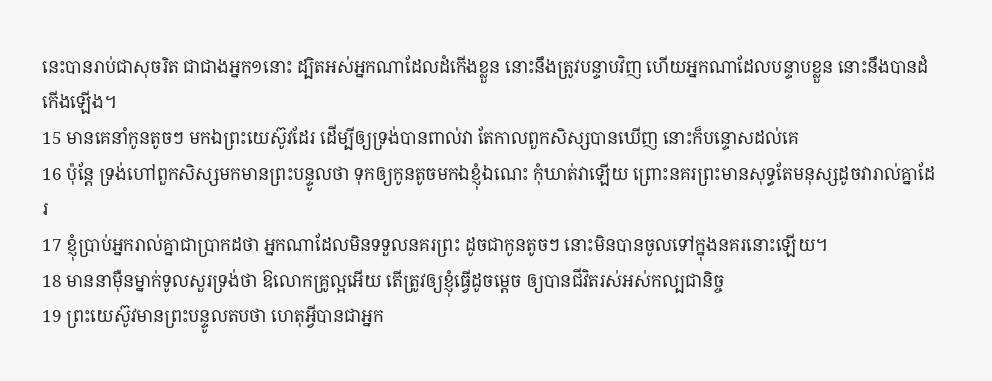នេះបានរាប់ជាសុចរិត ជាជាងអ្នក១នោះ ដ្បិតអស់អ្នកណាដែលដំកើងខ្លួន នោះនឹងត្រូវបន្ទាបវិញ ហើយអ្នកណាដែលបន្ទាបខ្លួន នោះនឹងបានដំកើងឡើង។
15 មានគេនាំកូនតូចៗ មកឯព្រះយេស៊ូវដែរ ដើម្បីឲ្យទ្រង់បានពាល់វា តែកាលពួកសិស្សបានឃើញ នោះក៏បន្ទោសដល់គេ
16 ប៉ុន្តែ ទ្រង់ហៅពួកសិស្សមកមានព្រះបន្ទូលថា ទុកឲ្យកូនតូចមកឯខ្ញុំឯណេះ កុំឃាត់វាឡើយ ព្រោះនគរព្រះមានសុទ្ធតែមនុស្សដូចវារាល់គ្នាដែរ
17 ខ្ញុំប្រាប់អ្នករាល់គ្នាជាប្រាកដថា អ្នកណាដែលមិនទទួលនគរព្រះ ដូចជាកូនតូចៗ នោះមិនបានចូលទៅក្នុងនគរនោះឡើយ។
18 មាននាម៉ឺនម្នាក់ទូលសួរទ្រង់ថា ឱលោកគ្រូល្អអើយ តើត្រូវឲ្យខ្ញុំធ្វើដូចម្តេច ឲ្យបានជីវិតរស់អស់កល្បជានិច្ច
19 ព្រះយេស៊ូវមានព្រះបន្ទូលតបថា ហេតុអ្វីបានជាអ្នក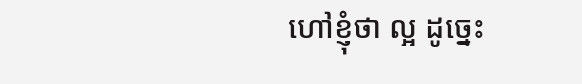ហៅខ្ញុំថា ល្អ ដូច្នេះ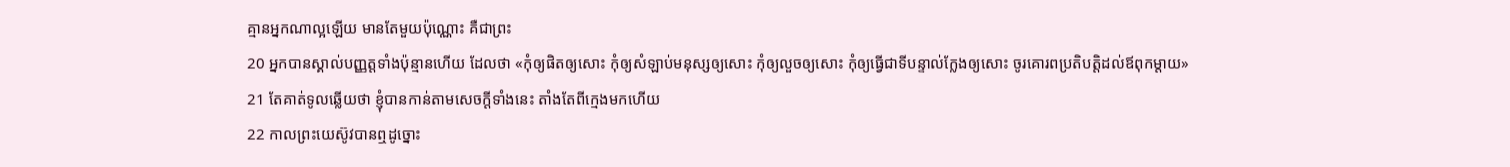គ្មានអ្នកណាល្អឡើយ មានតែមួយប៉ុណ្ណោះ គឺជាព្រះ
20 អ្នកបានស្គាល់បញ្ញត្តទាំងប៉ុន្មានហើយ ដែលថា «កុំឲ្យផិតឲ្យសោះ កុំឲ្យសំឡាប់មនុស្សឲ្យសោះ កុំឲ្យលួចឲ្យសោះ កុំឲ្យធ្វើជាទីបន្ទាល់ក្លែងឲ្យសោះ ចូរគោរពប្រតិបត្តិដល់ឪពុកម្តាយ»
21 តែគាត់ទូលឆ្លើយថា ខ្ញុំបានកាន់តាមសេចក្ដីទាំងនេះ តាំងតែពីក្មេងមកហើយ
22 កាលព្រះយេស៊ូវបានឮដូច្នោះ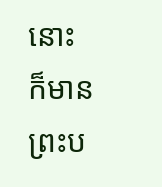នោះក៏មានព្រះប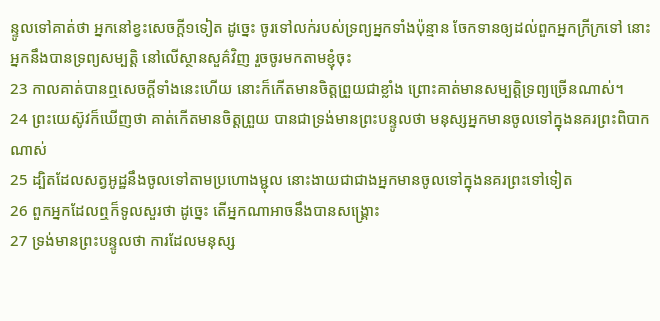ន្ទូលទៅគាត់ថា អ្នកនៅខ្វះសេចក្ដី១ទៀត ដូច្នេះ ចូរទៅលក់របស់ទ្រព្យអ្នកទាំងប៉ុន្មាន ចែកទានឲ្យដល់ពួកអ្នកក្រីក្រទៅ នោះអ្នកនឹងបានទ្រព្យសម្បត្តិ នៅលើស្ថានសួគ៌វិញ រួចចូរមកតាមខ្ញុំចុះ
23 កាលគាត់បានឮសេចក្ដីទាំងនេះហើយ នោះក៏កើតមានចិត្តព្រួយជាខ្លាំង ព្រោះគាត់មានសម្បត្តិទ្រព្យច្រើនណាស់។
24 ព្រះយេស៊ូវក៏ឃើញថា គាត់កើតមានចិត្តព្រួយ បានជាទ្រង់មានព្រះបន្ទូលថា មនុស្សអ្នកមានចូលទៅក្នុងនគរព្រះពិបាកណាស់
25 ដ្បិតដែលសត្វអូដ្ឋនឹងចូលទៅតាមប្រហោងម្ជុល នោះងាយជាជាងអ្នកមានចូលទៅក្នុងនគរព្រះទៅទៀត
26 ពួកអ្នកដែលឮក៏ទូលសួរថា ដូច្នេះ តើអ្នកណាអាចនឹងបានសង្គ្រោះ
27 ទ្រង់មានព្រះបន្ទូលថា ការដែលមនុស្ស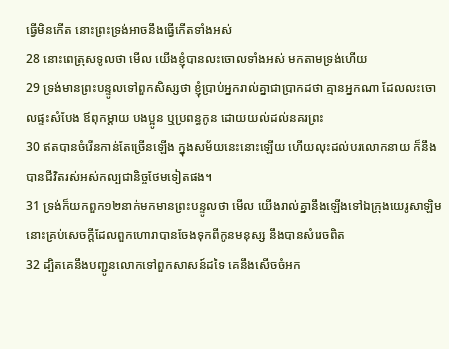ធ្វើមិនកើត នោះព្រះទ្រង់អាចនឹងធ្វើកើតទាំងអស់
28 នោះពេត្រុសទូលថា មើល យើងខ្ញុំបានលះចោលទាំងអស់ មកតាមទ្រង់ហើយ
29 ទ្រង់មានព្រះបន្ទូលទៅពួកសិស្សថា ខ្ញុំប្រាប់អ្នករាល់គ្នាជាប្រាកដថា គ្មានអ្នកណា ដែលលះចោលផ្ទះសំបែង ឪពុកម្តាយ បងប្អូន ឬប្រពន្ធកូន ដោយយល់ដល់នគរព្រះ
30 ឥតបានចំរើនកាន់តែច្រើនឡើង ក្នុងសម័យនេះនោះឡើយ ហើយលុះដល់បរលោកនាយ ក៏នឹងបានជីវិតរស់អស់កល្បជានិច្ចថែមទៀតផង។
31 ទ្រង់ក៏យកពួក១២នាក់មកមានព្រះបន្ទូលថា មើល យើងរាល់គ្នានឹងឡើងទៅឯក្រុងយេរូសាឡិម នោះគ្រប់សេចក្ដីដែលពួកហោរាបានចែងទុកពីកូនមនុស្ស នឹងបានសំរេចពិត
32 ដ្បិតគេនឹងបញ្ជូនលោកទៅពួកសាសន៍ដទៃ គេនឹងសើចចំអក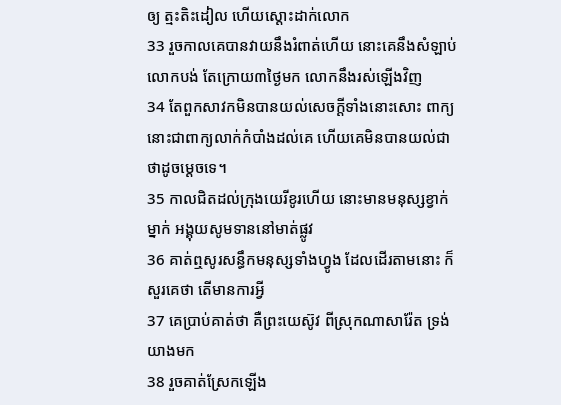ឲ្យ ត្មះតិះដៀល ហើយស្តោះដាក់លោក
33 រួចកាលគេបានវាយនឹងរំពាត់ហើយ នោះគេនឹងសំឡាប់លោកបង់ តែក្រោយ៣ថ្ងៃមក លោកនឹងរស់ឡើងវិញ
34 តែពួកសាវកមិនបានយល់សេចក្ដីទាំងនោះសោះ ពាក្យនោះជាពាក្យលាក់កំបាំងដល់គេ ហើយគេមិនបានយល់ជាថាដូចម្តេចទេ។
35 កាលជិតដល់ក្រុងយេរីខូរហើយ នោះមានមនុស្សខ្វាក់ម្នាក់ អង្គុយសូមទាននៅមាត់ផ្លូវ
36 គាត់ឮសូរសន្ធឹកមនុស្សទាំងហ្វូង ដែលដើរតាមនោះ ក៏សួរគេថា តើមានការអ្វី
37 គេប្រាប់គាត់ថា គឺព្រះយេស៊ូវ ពីស្រុកណាសារ៉ែត ទ្រង់យាងមក
38 រួចគាត់ស្រែកឡើង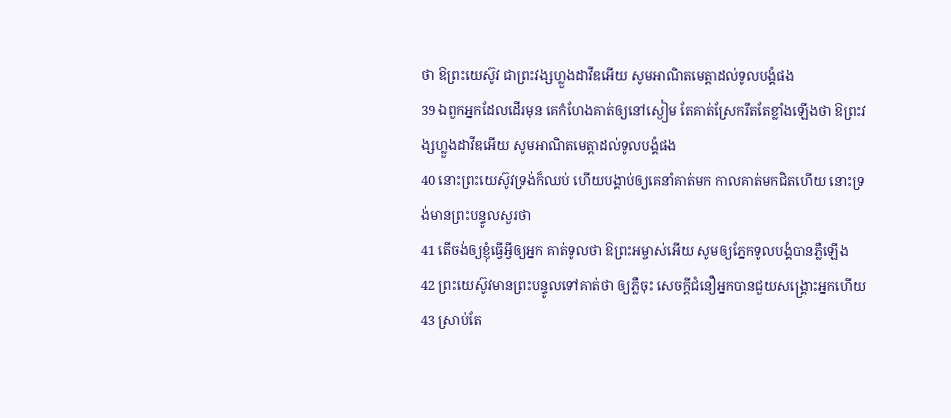ថា ឱព្រះយេស៊ូវ ជាព្រះវង្សហ្លួងដាវីឌអើយ សូមអាណិតមេត្តាដល់ទូលបង្គំផង
39 ឯពួកអ្នកដែលដើរមុន គេកំហែងគាត់ឲ្យនៅស្ងៀម តែគាត់ស្រែករឹតតែខ្លាំងឡើងថា ឱព្រះវង្សហ្លួងដាវីឌអើយ សូមអាណិតមេត្តាដល់ទូលបង្គំផង
40 នោះព្រះយេស៊ូវទ្រង់ក៏ឈប់ ហើយបង្គាប់ឲ្យគេនាំគាត់មក កាលគាត់មកជិតហើយ នោះទ្រង់មានព្រះបន្ទូលសួរថា
41 តើចង់ឲ្យខ្ញុំធ្វើអ្វីឲ្យអ្នក គាត់ទូលថា ឱព្រះអម្ចាស់អើយ សូមឲ្យភ្នែកទូលបង្គំបានភ្លឺឡើង
42 ព្រះយេស៊ូវមានព្រះបន្ទូលទៅគាត់ថា ឲ្យភ្លឺចុះ សេចក្ដីជំនឿអ្នកបានជួយសង្គ្រោះអ្នកហើយ
43 ស្រាប់តែ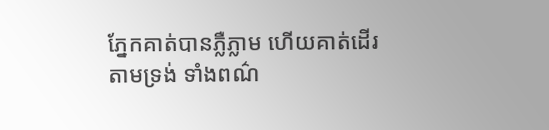ភ្នែកគាត់បានភ្លឺភ្លាម ហើយគាត់ដើរតាមទ្រង់ ទាំងពណ៌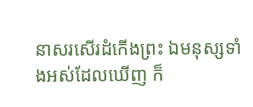នាសរសើរដំកើងព្រះ ឯមនុស្សទាំងអស់ដែលឃើញ ក៏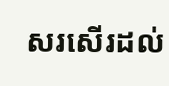សរសើរដល់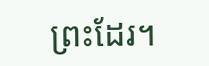ព្រះដែរ។